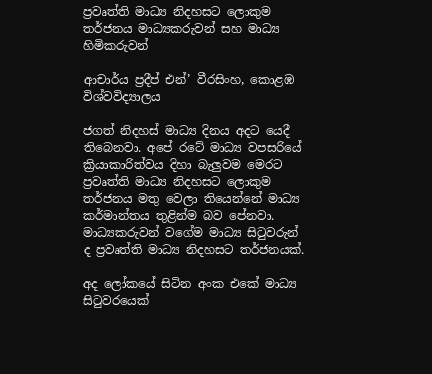ප්‍රවෘත්ති මාධ්‍ය නිදහසට ලොකුම තර්ජනය මාධ්‍යකරුවන් සහ මාධ්‍ය හිමිකරුවන්

ආචාර්ය ප්‍රදීප් එන්’ වීරසිංහ, කොළඹ විශ්වවිද්‍යාලය

ජගත් නිදහස් මාධ්‍ය දිනය අදට යෙදී තිබෙනවා. අපේ රටේ මාධ්‍ය වපසරියේ ක්‍රියාකාරිත්වය දිහා බැලුවම මෙරට ප්‍රවෘත්ති මාධ්‍ය නිදහසට ලොකුම තර්ජනය මතු වෙලා තියෙන්නේ මාධ්‍ය කර්මාන්තය තුළින්ම බව පේනවා. මාධ්‍යකරුවන් වගේම මාධ්‍ය සිටුවරුන් ද ප්‍රවෘත්ති මාධ්‍ය නිදහසට තර්ජනයක්.

අද ලෝකයේ සිටින අංක එකේ මාධ්‍ය සිටුවරයෙක්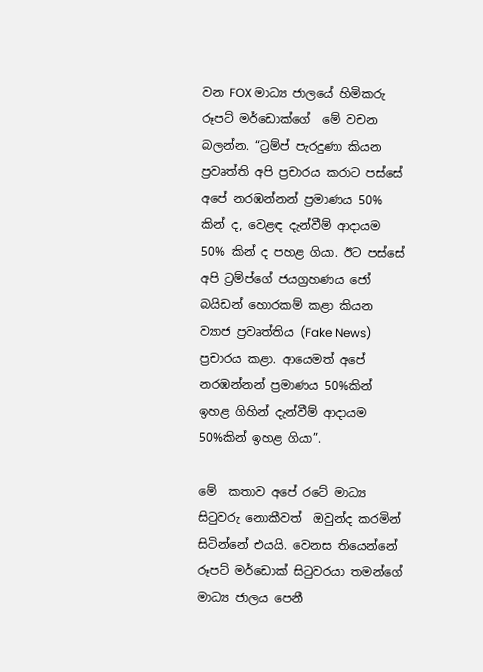වන FOX මාධ්‍ය ජාලයේ හිමිකරු රූපට් මර්ඩොක්ගේ  මේ වචන බලන්න. “ට්‍රම්ප් පැරදුණා කියන ප්‍රවෘත්ති අපි ප්‍රචාරය කරාට පස්සේ අපේ නරඹන්නන් ප්‍රමාණය 50% කින් ද, වෙළඳ දැන්වීම් ආදායම 50% කින් ද පහළ ගියා. ඊට පස්සේ අපි ට්‍රම්ප්ගේ ජයග්‍රහණය ජෝ බයිඩන් හොරකම් කළා කියන ව්‍යාජ ප්‍රවෘත්තිය (Fake News) ප්‍රචාරය කළා. ආයෙමත් අපේ නරඹන්නන් ප්‍රමාණය 50%කින් ඉහළ ගිහින් දැන්වීම් ආදායම 50%කින් ඉහළ ගියා”.

මේ  කතාව අපේ රටේ මාධ්‍ය සිටුවරු නොකීවත්  ඔවුන්ද කරමින් සිටින්නේ එයයි. වෙනස තියෙන්නේ රූපට් මර්ඩොක් සිටුවරයා තමන්ගේ මාධ්‍ය ජාලය පෙනී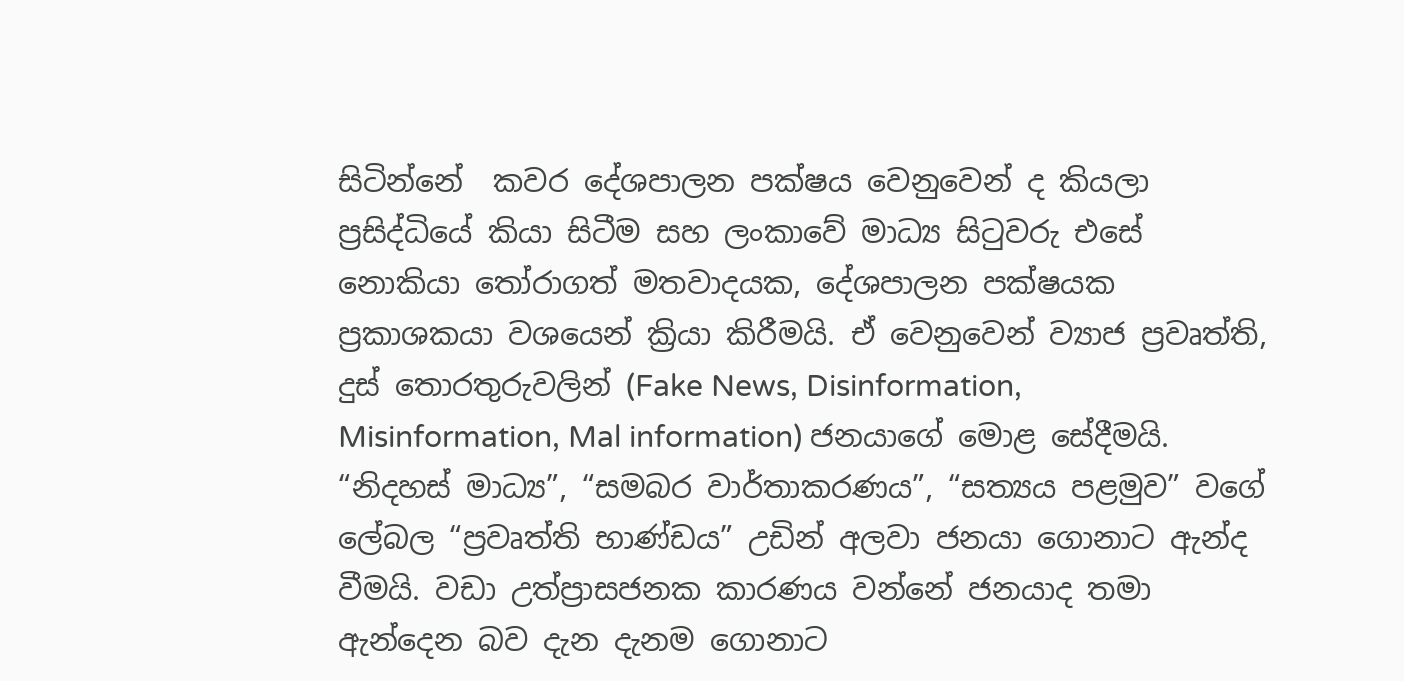සිටින්නේ  කවර දේශපාලන පක්ෂය වෙනුවෙන් ද කියලා ප්‍රසිද්ධියේ කියා සිටීම සහ ලංකාවේ මාධ්‍ය සිටුවරු එසේ නොකියා තෝරාගත් මතවාදයක, දේශපාලන පක්ෂයක ප්‍රකාශකයා වශයෙන් ක්‍රියා කිරීමයි. ඒ වෙනුවෙන් ව්‍යාජ ප්‍රවෘත්ති, දුස් තොරතුරුවලින් (Fake News, Disinformation, Misinformation, Mal information) ජනයාගේ මොළ සේදීමයි. “නිදහස් මාධ්‍ය”, “සමබර වාර්තාකරණය”, “සත්‍යය පළමුව” වගේ  ලේබල “ප්‍රවෘත්ති භාණ්ඩය” උඩින් අලවා ජනයා ගොනාට ඇන්ද වීමයි. වඩා උත්ප්‍රාසජනක කාරණය වන්නේ ජනයාද තමා ඇන්දෙන බව දැන දැනම ගොනාට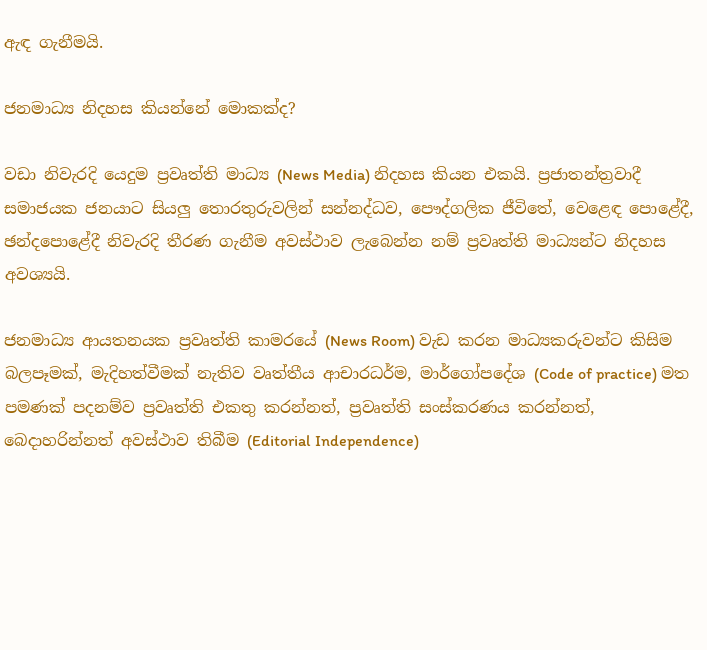ඇඳ ගැනීමයි.

ජනමාධ්‍ය නිදහස කියන්නේ මොකක්ද?

වඩා නිවැරදි යෙදුම ප්‍රවෘත්ති මාධ්‍ය (News Media) නිදහස කියන එකයි. ප්‍රජාතන්ත්‍රවාදී සමාජයක ජනයාට සියලු තොරතුරුවලින් සන්නද්ධව, පෞද්ගලික ජීවිතේ, වෙළෙඳ පොළේදී, ඡන්දපොළේදී නිවැරදි තීරණ ගැනීම අවස්ථාව ලැබෙන්න නම් ප්‍රවෘත්ති මාධ්‍යන්ට නිදහස අවශ්‍යයි.

ජනමාධ්‍ය ආයතනයක ප්‍රවෘත්ති කාමරයේ (News Room) වැඩ කරන මාධ්‍යකරුවන්ට කිසිම බලපෑමක්, මැදිහත්වීමක් නැතිව වෘත්තීය ආචාරධර්ම, මාර්ගෝපදේශ (Code of practice) මත පමණක් පදනම්ව ප්‍රවෘත්ති එකතු කරන්නත්, ප්‍රවෘත්ති සංස්කරණය කරන්නත්, බෙදාහරින්නත් අවස්ථාව තිබීම (Editorial Independence)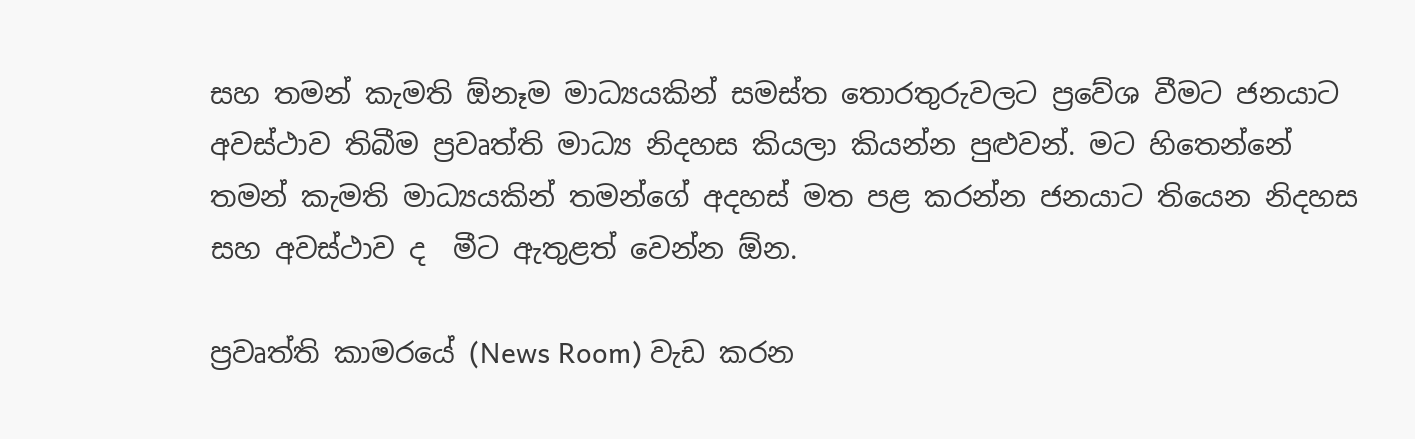සහ තමන් කැමති ඕනෑම මාධ්‍යයකින් සමස්ත තොරතුරුවලට ප්‍රවේශ වීමට ජනයාට අවස්ථාව තිබීම ප්‍රවෘත්ති මාධ්‍ය නිදහස කියලා කියන්න පුළුවන්. මට හිතෙන්නේ තමන් කැමති මාධ්‍යයකින් තමන්ගේ අදහස් මත පළ කරන්න ජනයාට තියෙන නිදහස සහ අවස්ථාව ද  මීට ඇතුළත් වෙන්න ඕන.

ප්‍රවෘත්ති කාමරයේ (News Room) වැඩ කරන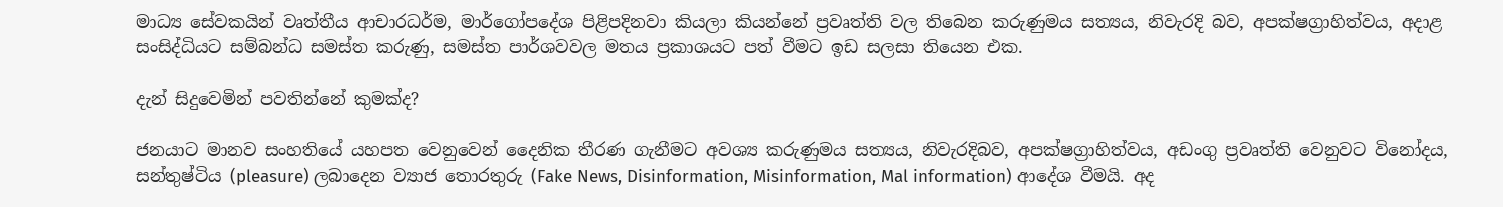මාධ්‍ය සේවකයින් වෘත්තීය ආචාරධර්ම, මාර්ගෝපදේශ පිළිපදිනවා කියලා කියන්නේ ප්‍රවෘත්ති වල තිබෙන කරුණුමය සත්‍යය, නිවැරදි බව, අපක්ෂග්‍රාහිත්වය, අදාළ සංසිද්ධියට සම්බන්ධ සමස්ත කරුණු, සමස්ත පාර්ශවවල මතය ප්‍රකාශයට පත් වීමට ඉඩ සලසා තියෙන එක.

දැන් සිදුවෙමින් පවතින්නේ කුමක්ද?

ජනයාට මානව සංහතියේ යහපත වෙනුවෙන් දෛනික තීරණ ගැනීමට අවශ්‍ය කරුණුමය සත්‍යය, නිවැරදිබව, අපක්ෂග්‍රාහිත්වය, අඩංගු ප්‍රවෘත්ති වෙනුවට විනෝදය, සන්තුෂ්ටිය (pleasure) ලබාදෙන ව්‍යාජ තොරතුරු (Fake News, Disinformation, Misinformation, Mal information) ආදේශ වීමයි. අද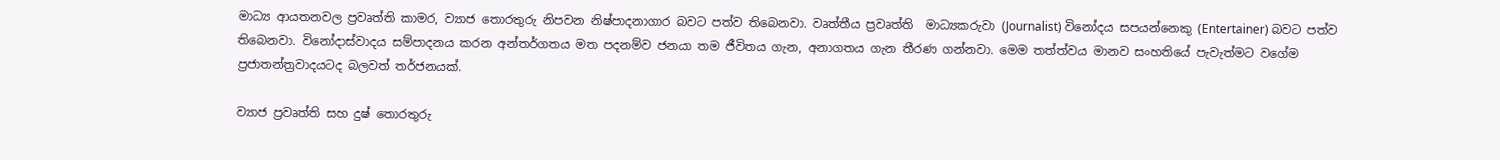මාධ්‍ය ආයතනවල ප්‍රවෘත්ති කාමර, ව්‍යාජ තොරතුරු නිපවන නිෂ්පාදනාගාර බවට පත්ව තිබෙනවා. වෘත්තීය ප්‍රවෘත්ති  මාධ්‍යකරුවා (Journalist) විනෝදය සපයන්නෙකු (Entertainer) බවට පත්ව තිබෙනවා. විනෝදාස්වාදය සම්පාදනය කරන අන්තර්ගතය මත පදනම්ව ජනයා තම ජීවිතය ගැන, අනාගතය ගැන තීරණ ගන්නවා. මෙම තත්ත්වය මානව සංහතියේ පැවැත්මට වගේම ප්‍රජාතන්ත්‍රවාදයටද බලවත් තර්ජනයක්.

ව්‍යාජ ප්‍රවෘත්ති සහ දුෂ් තොරතුරු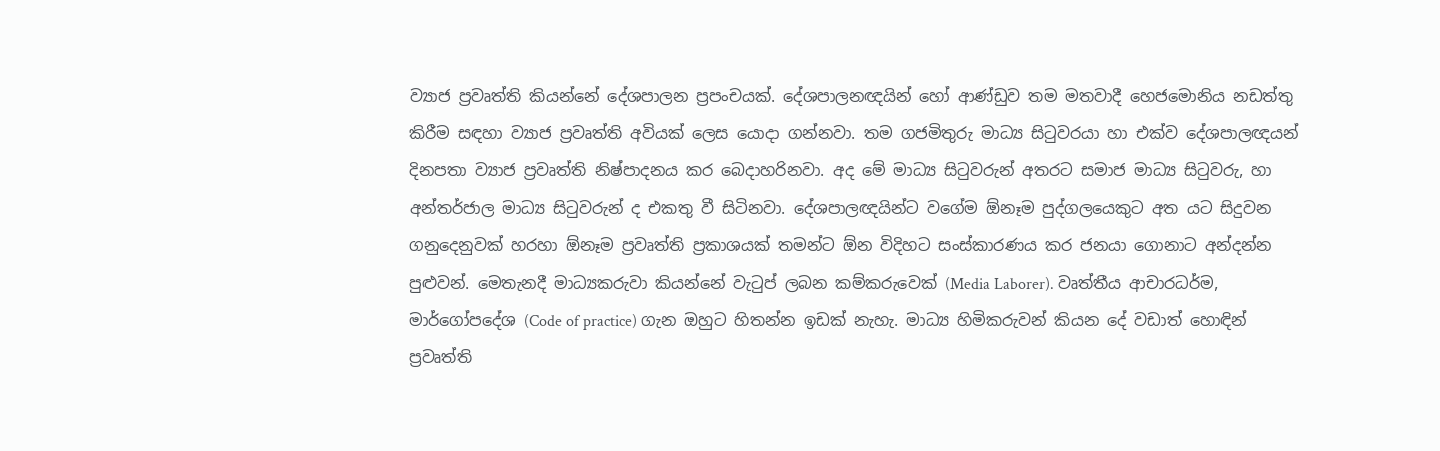ව්‍යාජ ප්‍රවෘත්ති කියන්නේ දේශපාලන ප්‍රපංචයක්. දේශපාලනඥයින් හෝ ආණ්ඩුව තම මතවාදී හෙජමොනිය නඩත්තු කිරීම සඳහා ව්‍යාජ ප්‍රවෘත්ති අවියක් ලෙස යොදා ගන්නවා. තම ගජමිතුරු මාධ්‍ය සිටුවරයා හා එක්ව දේශපාලඥයන් දිනපතා ව්‍යාජ ප්‍රවෘත්ති නිෂ්පාදනය කර බෙදාහරිනවා. අද මේ මාධ්‍ය සිටුවරුන් අතරට සමාජ මාධ්‍ය සිටුවරු, හා අන්තර්ජාල මාධ්‍ය සිටුවරුන් ද එකතු වී සිටිනවා. දේශපාලඥයින්ට වගේම ඕනෑම පුද්ගලයෙකුට අත යට සිදුවන ගනුදෙනුවක් හරහා ඕනෑම ප්‍රවෘත්ති ප්‍රකාශයක් තමන්ට ඕන විදිහට සංස්කාරණය කර ජනයා ගොනාට අන්දන්න පුළුවන්. මෙතැනදී මාධ්‍යකරුවා කියන්නේ වැටුප් ලබන කම්කරුවෙක් (Media Laborer). වෘත්තීය ආචාරධර්ම, මාර්ගෝපදේශ (Code of practice) ගැන ඔහුට හිතන්න ඉඩක් නැහැ. මාධ්‍ය හිමිකරුවන් කියන දේ වඩාත් හොඳින් ප්‍රවෘත්ති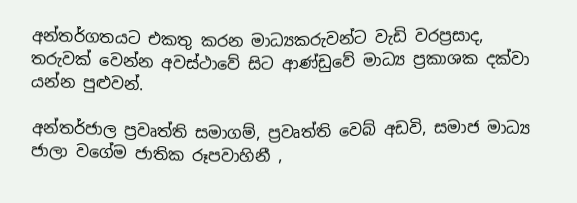අන්තර්ගතයට එකතු කරන මාධ්‍යකරුවන්ට වැඩි වරප්‍රසාද, තරුවක් වෙන්න අවස්ථාවේ සිට ආණ්ඩුවේ මාධ්‍ය ප්‍රකාශක දක්වා යන්න පුළුවන්.

අන්තර්ජාල ප්‍රවෘත්ති සමාගම්, ප්‍රවෘත්ති වෙබ් අඩවි, සමාජ මාධ්‍ය ජාලා වගේම ජාතික රූපවාහිනී ,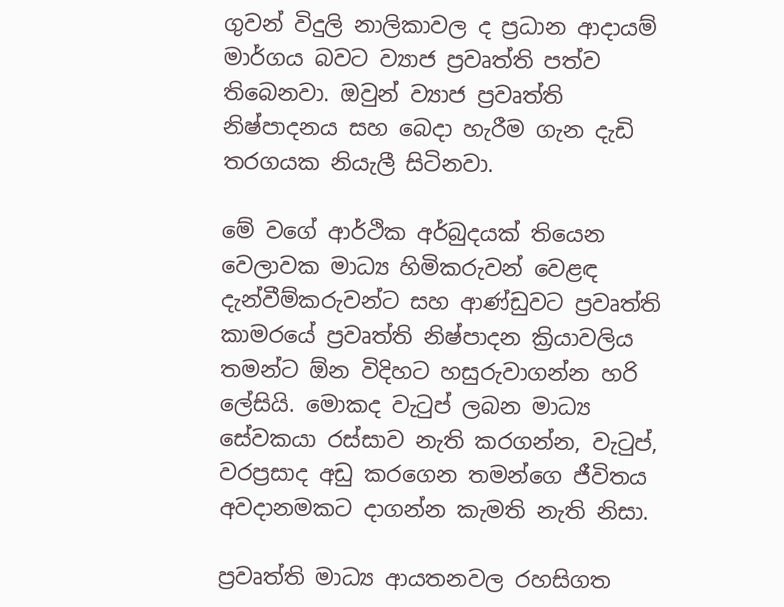ගුවන් විදුලි නාලිකාවල ද ප්‍රධාන ආදායම් මාර්ගය බවට ව්‍යාජ ප්‍රවෘත්ති පත්ව තිබෙනවා. ඔවුන් ව්‍යාජ ප්‍රවෘත්ති නිෂ්පාදනය සහ බෙදා හැරීම ගැන දැඩි තරගයක නියැලී සිටිනවා.

මේ වගේ ආර්ථික අර්බුදයක් තියෙන වෙලාවක මාධ්‍ය හිමිකරුවන් වෙළඳ දැන්වීම්කරුවන්ට සහ ආණ්ඩුවට ප්‍රවෘත්ති කාමරයේ ප්‍රවෘත්ති නිෂ්පාදන ක්‍රියාවලිය තමන්ට ඕන විදිහට හසුරුවාගන්න හරි ලේසියි. මොකද වැටුප් ලබන මාධ්‍ය සේවකයා රස්සාව නැති කරගන්න, වැටුප්, වරප්‍රසාද අඩු කරගෙන තමන්ගෙ ජීවිතය අවදානමකට දාගන්න කැමති නැති නිසා.

ප්‍රවෘත්ති මාධ්‍ය ආයතනවල රහසිගත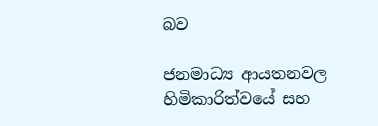බව

ජනමාධ්‍ය ආයතනවල හිමිකාරිත්වයේ සහ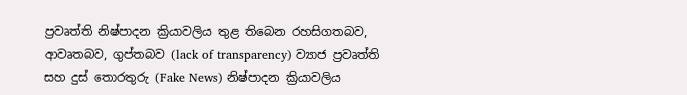ප්‍රවෘත්ති නිෂ්පාදන ක්‍රියාවලිය තුළ තිබෙන රහසිගතබව, ආවෘතබව, ගුප්තබව (lack of transparency) ව්‍යාජ ප්‍රවෘත්ති සහ දුස් තොරතුරු (Fake News) නිෂ්පාදන ක්‍රියාවලිය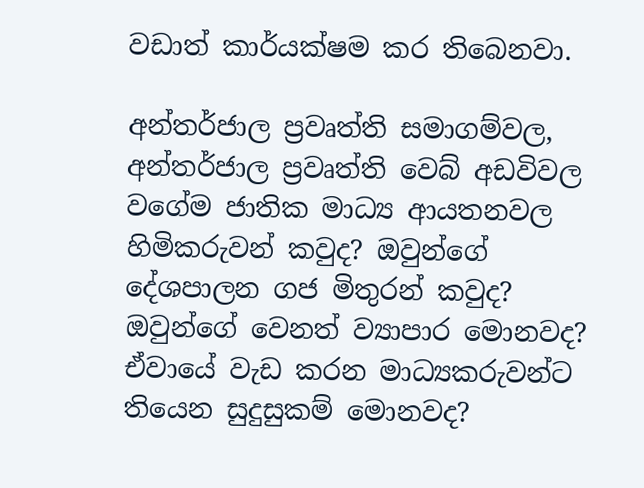වඩාත් කාර්යක්ෂම කර තිබෙනවා.

අන්තර්ජාල ප්‍රවෘත්ති සමාගම්වල, අන්තර්ජාල ප්‍රවෘත්ති වෙබ් අඩවිවල වගේම ජාතික මාධ්‍ය ආයතනවල හිමිකරුවන් කවුද? ඔවුන්ගේ දේශපාලන ගජ මිතුරන් කවුද? ඔවුන්ගේ වෙනත් ව්‍යාපාර මොනවද? ඒවායේ වැඩ කරන මාධ්‍යකරුවන්ට තියෙන සුදුසුකම් මොනවද?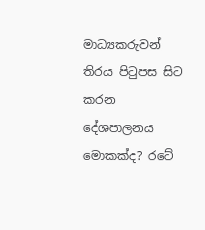මාධ්‍යකරුවන් තිරය පිටුපස සිට කරන දේශපාලනය මොකක්ද? රටේ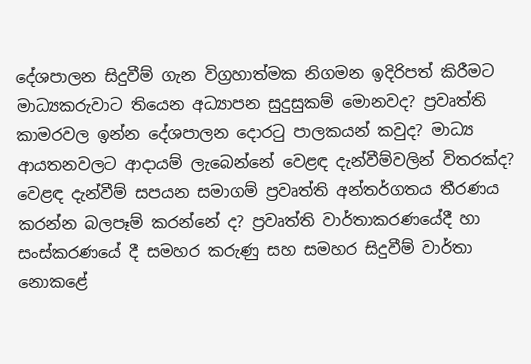දේශපාලන සිදුවීම් ගැන විග්‍රහාත්මක නිගමන ඉදිරිපත් කිරීමට මාධ්‍යකරුවාට තියෙන අධ්‍යාපන සුදුසුකම් මොනවද? ප්‍රවෘත්ති කාමරවල ඉන්න දේශපාලන දොරටු පාලකයන් කවුද? මාධ්‍ය ආයතනවලට ආදායම් ලැබෙන්නේ වෙළඳ දැන්වීම්වලින් විතරක්ද? වෙළඳ දැන්වීම් සපයන සමාගම් ප්‍රවෘත්ති අන්තර්ගතය තීරණය කරන්න බලපෑම් කරන්නේ ද? ප්‍රවෘත්ති වාර්තාකරණයේදී හා සංස්කරණයේ දී සමහර කරුණු සහ සමහර සිදුවීම් වාර්තා නොකළේ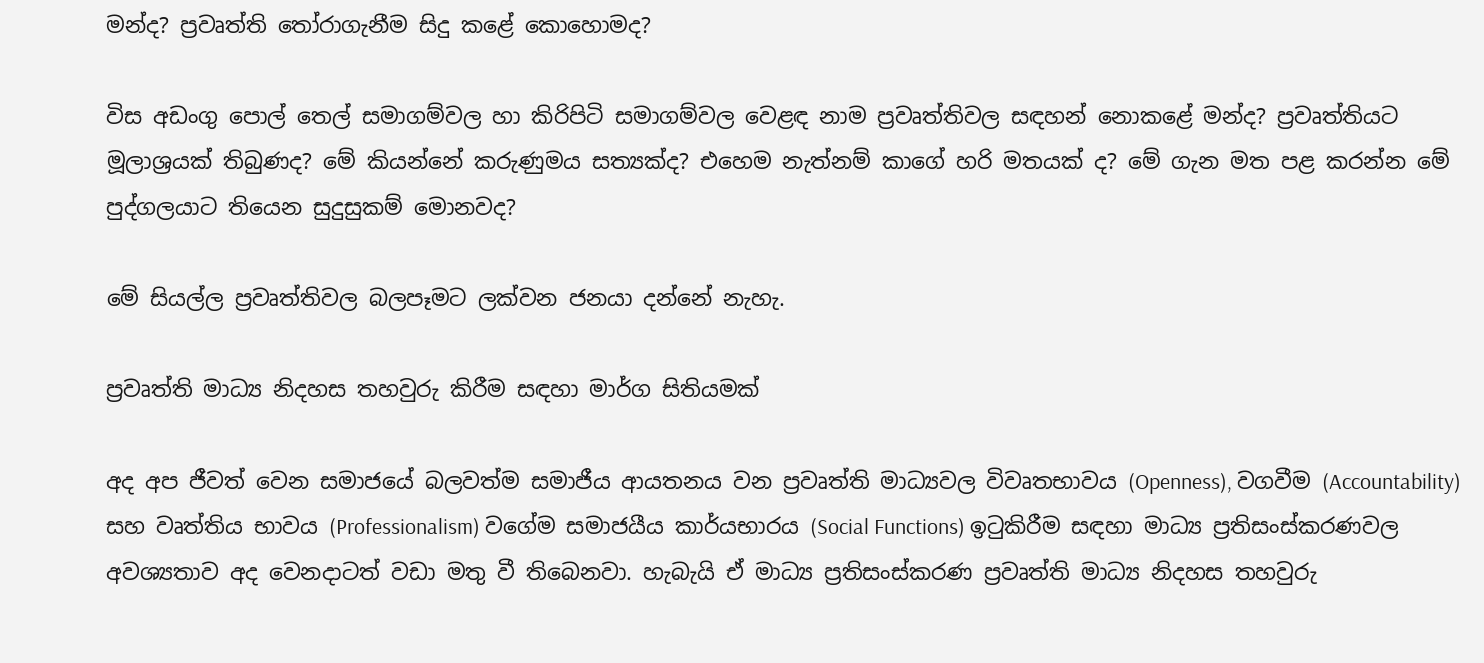මන්ද? ප්‍රවෘත්ති තෝරාගැනීම සිදු කළේ කොහොමද?

විස අඩංගු පොල් තෙල් සමාගම්වල හා කිරිපිටි සමාගම්වල වෙළඳ නාම ප්‍රවෘත්තිවල සඳහන් නොකළේ මන්ද? ප්‍රවෘත්තියට මූලාශ්‍රයක් තිබුණද? මේ කියන්නේ කරුණුමය සත්‍යක්ද? එහෙම නැත්නම් කාගේ හරි මතයක් ද? මේ ගැන මත පළ කරන්න මේ පුද්ගලයාට තියෙන සුදුසුකම් මොනවද?

මේ සියල්ල ප්‍රවෘත්තිවල බලපෑමට ලක්වන ජනයා දන්නේ නැහැ.

ප්‍රවෘත්ති මාධ්‍ය නිදහස තහවුරු කිරීම සඳහා මාර්ග සිතියමක්

අද අප ජීවත් වෙන සමාජයේ බලවත්ම සමාජීය ආයතනය වන ප්‍රවෘත්ති මාධ්‍යවල විවෘතභාවය (Openness), වගවීම (Accountability) සහ වෘත්තිය භාවය (Professionalism) වගේම සමාජයීය කාර්යභාරය (Social Functions) ඉටුකිරීම සඳහා මාධ්‍ය ප්‍රතිසංස්කරණවල අවශ්‍යතාව අද වෙනදාටත් වඩා මතු වී තිබෙනවා. හැබැයි ඒ මාධ්‍ය ප්‍රතිසංස්කරණ ප්‍රවෘත්ති මාධ්‍ය නිදහස තහවුරු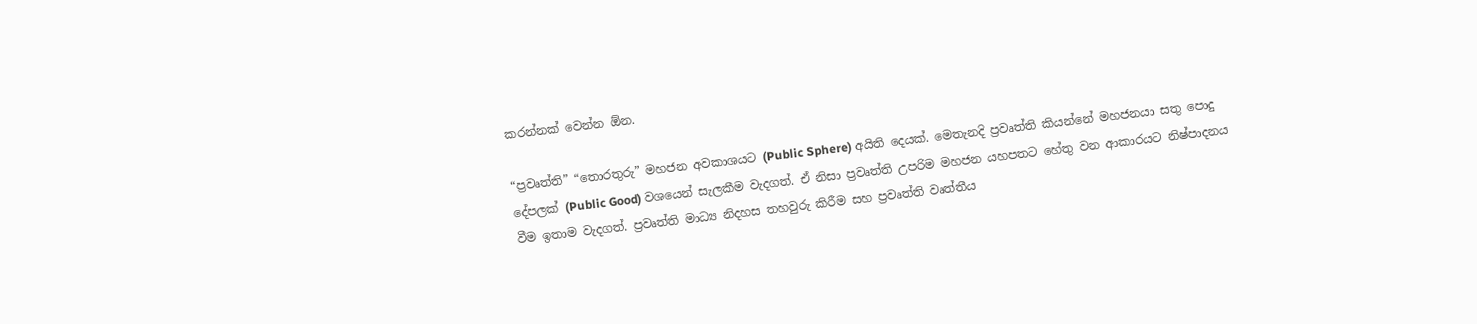කරන්නක් වෙන්න ඕන.

“ප්‍රවෘත්ති” “තොරතුරු” මහජන අවකාශයට (Public Sphere) අයිති දෙයක්. මෙතැනදි ප්‍රවෘත්ති කියන්නේ මහජනයා සතු පොදු දේපලක් (Public Good) වශයෙන් සැලකීම වැදගත්. ඒ නිසා ප්‍රවෘත්ති උපරිම මහජන යහපතට හේතු වන ආකාරයට නිෂ්පාදනය වීම ඉතාම වැදගත්. ප්‍රවෘත්ති මාධ්‍ය නිදහස තහවුරු කිරීම සහ ප්‍රවෘත්ති වෘත්තීය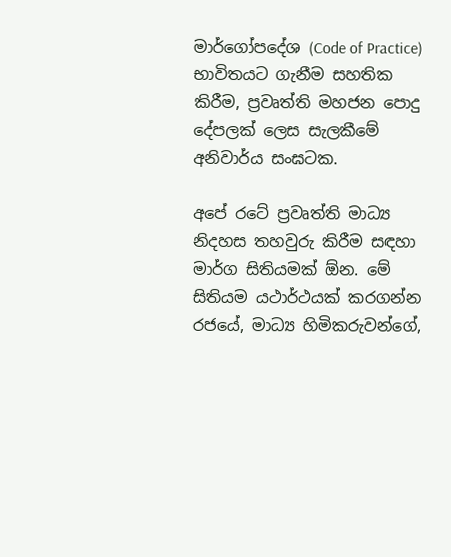මාර්ගෝපදේශ (Code of Practice) භාවිතයට ගැනීම සහතික කිරීම, ප්‍රවෘත්ති මහජන පොදු දේපලක් ලෙස සැලකීමේ අනිවාර්ය සංඝටක.

අපේ රටේ ප්‍රවෘත්ති මාධ්‍ය නිදහස තහවුරු කිරීම සඳහා මාර්ග සිතියමක් ඕන. මේ සිතියම යථාර්ථයක් කරගන්න රජයේ, මාධ්‍ය හිමිකරුවන්ගේ,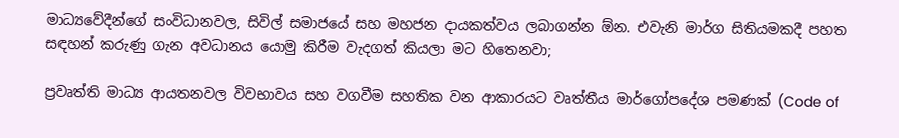මාධ්‍යවේදීන්ගේ සංවිධානවල, සිවිල් සමාජයේ සහ මහජන දායකත්වය ලබාගන්න ඕන. එවැනි මාර්ග සිතියමකදී පහත සඳහන් කරුණු ගැන අවධානය යොමු කිරීම වැදගත් කියලා මට හිතෙනවා;

ප්‍රවෘත්ති මාධ්‍ය ආයතනවල විවභාවය සහ වගවීම සහතික වන ආකාරයට වෘත්තීය මාර්ගෝපදේශ පමණක් (Code of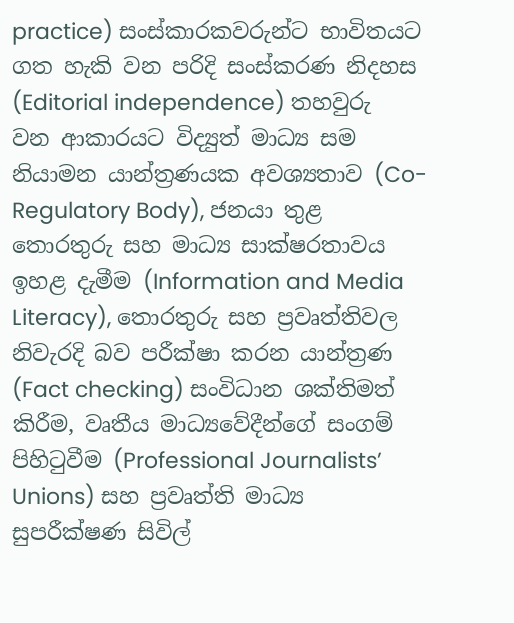practice) සංස්කාරකවරුන්ට භාවිතයට ගත හැකි වන පරිදි සංස්කරණ නිදහස (Editorial independence) තහවුරු වන ආකාරයට විද්‍යුත් මාධ්‍ය සම නියාමන යාන්ත්‍රණයක අවශ්‍යතාව (Co- Regulatory Body), ජනයා තුළ තොරතුරු සහ මාධ්‍ය සාක්ෂරතාවය ඉහළ දැමීම (Information and Media Literacy), තොරතුරු සහ ප්‍රවෘත්තිවල නිවැරදි බව පරීක්ෂා කරන යාන්ත්‍රණ (Fact checking) සංවිධාන ශක්තිමත් කිරීම, වෘතීය මාධ්‍යවේදීන්ගේ සංගම් පිහිටුවීම (Professional Journalists’ Unions) සහ ප්‍රවෘත්ති මාධ්‍ය සුපරීක්ෂණ සිවිල්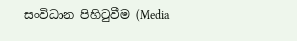සංවිධාන පිහිටුවීම (Media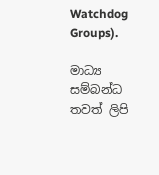Watchdog Groups).

මාධ්‍ය සම්බන්ධ තවත් ලිපි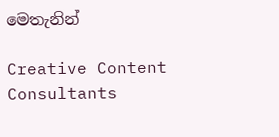මෙතැනින්

Creative Content Consultants